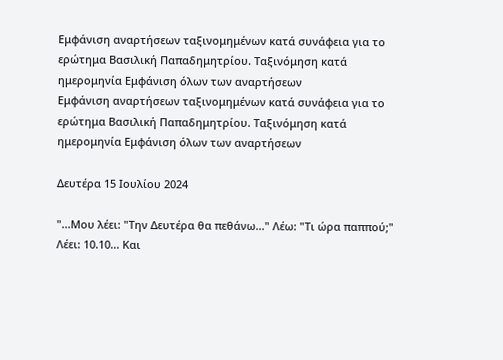Εμφάνιση αναρτήσεων ταξινομημένων κατά συνάφεια για το ερώτημα Βασιλική Παπαδημητρίου. Ταξινόμηση κατά ημερομηνία Εμφάνιση όλων των αναρτήσεων
Εμφάνιση αναρτήσεων ταξινομημένων κατά συνάφεια για το ερώτημα Βασιλική Παπαδημητρίου. Ταξινόμηση κατά ημερομηνία Εμφάνιση όλων των αναρτήσεων

Δευτέρα 15 Ιουλίου 2024

"...Μου λέει: "Την Δευτέρα θα πεθάνω..." Λέω: "Τι ώρα παππού;" Λέει: 10.10... Και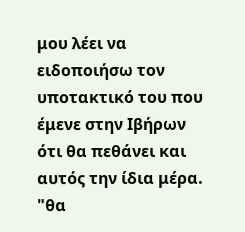μου λέει να ειδοποιήσω τον υποτακτικό του που έμενε στην Ιβήρων ότι θα πεθάνει και αυτός την ίδια μέρα. "θα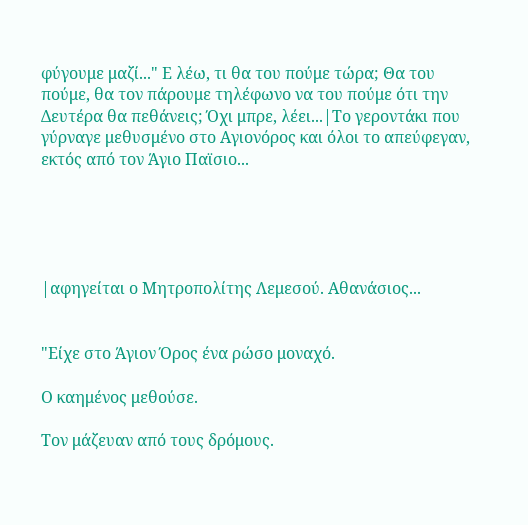φύγουμε μαζί..." Ε λέω, τι θα του πούμε τώρα; Θα του πούμε, θα τον πάρουμε τηλέφωνο να του πούμε ότι την Δευτέρα θα πεθάνεις; Όχι μπρε, λέει...|Το γεροντάκι που γύρναγε μεθυσμένο στο Αγιονόρος και όλοι το απεύφεγαν, εκτός από τον Άγιο Παϊσιο...





|αφηγείται ο Μητροπολίτης Λεμεσού. Αθανάσιος...


"Είχε στο Άγιον Όρος ένα ρώσο μοναχό.

Ο καημένος μεθούσε.

Τον μάζευαν από τους δρόμους.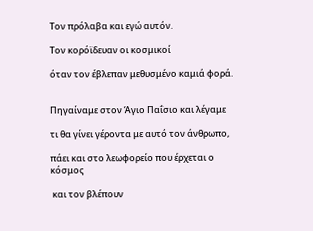Τον πρόλαβα και εγώ αυτόν.

Τον κορόϊδευαν οι κοσμικοί

όταν τον έβλεπαν μεθυσμένο καμιά φορά.


Πηγαίναμε στον Άγιο Παΐσιο και λέγαμε

τι θα γίνει γέροντα με αυτό τον άνθρωπο,

πάει και στο λεωφορείο που έρχεται ο κόσμος

 και τον βλέπουν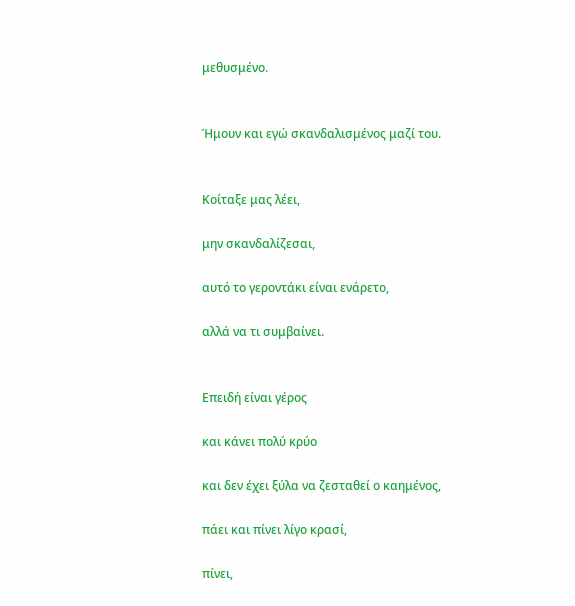μεθυσμένο.


Ήμουν και εγώ σκανδαλισμένος μαζί του.


Κοίταξε μας λέει,

μην σκανδαλίζεσαι,

αυτό το γεροντάκι είναι ενάρετο,

αλλά να τι συμβαίνει.


Επειδή είναι γέρος

και κάνει πολύ κρύο

και δεν έχει ξύλα να ζεσταθεί ο καημένος,

πάει και πίνει λίγο κρασί,

πίνει,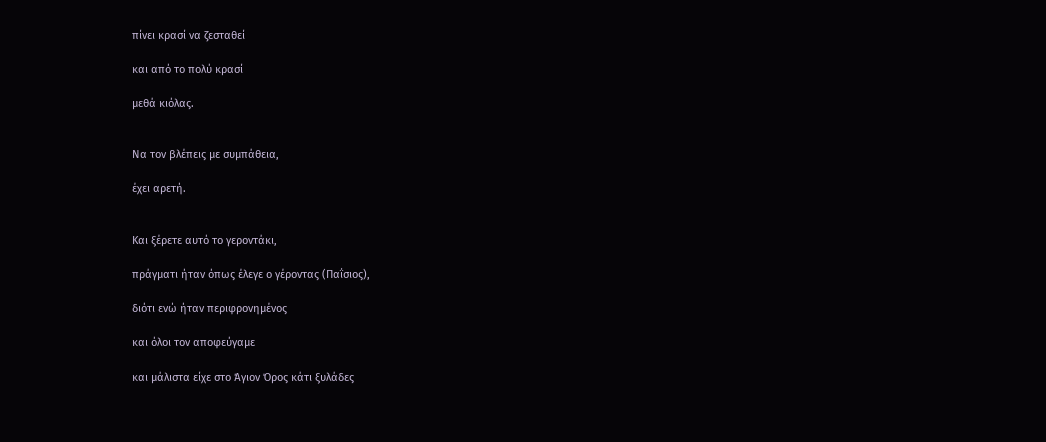πίνει κρασί να ζεσταθεί

και από το πολύ κρασί

μεθά κιόλας.


Να τον βλέπεις με συμπάθεια,

έχει αρετή.


Και ξέρετε αυτό το γεροντάκι,

πράγματι ήταν όπως έλεγε ο γέροντας (Παΐσιος),

διότι ενώ ήταν περιφρονημένος

και όλοι τον αποφεύγαμε

και μάλιστα είχε στο Άγιον Όρος κάτι ξυλάδες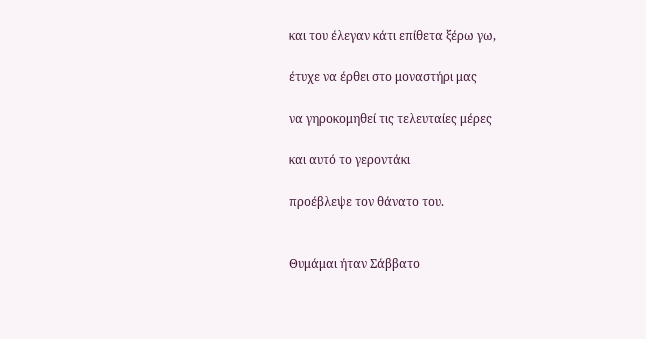και του έλεγαν κάτι επίθετα ξέρω γω,

έτυχε να έρθει στο μοναστήρι μας

να γηροκομηθεί τις τελευταίες μέρες

και αυτό το γεροντάκι

προέβλεψε τον θάνατο του.


Θυμάμαι ήταν Σάββατο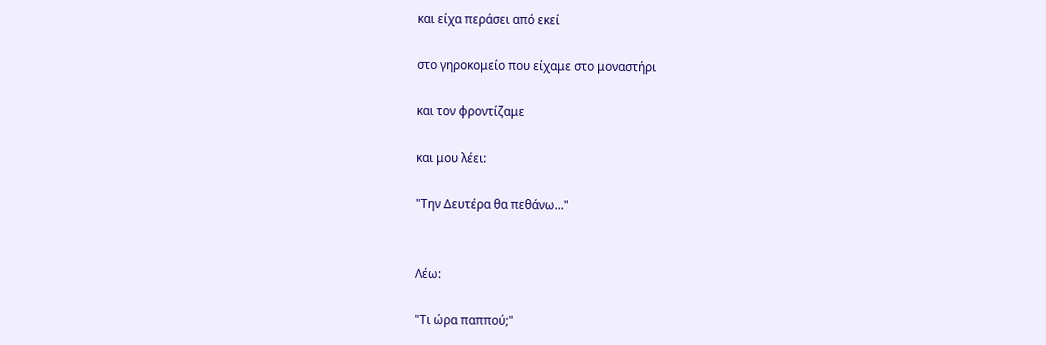και είχα περάσει από εκεί

στο γηροκομείο που είχαμε στο μοναστήρι

και τον φροντίζαμε

και μου λέει:

"Την Δευτέρα θα πεθάνω..."


Λέω:

"Τι ώρα παππού;"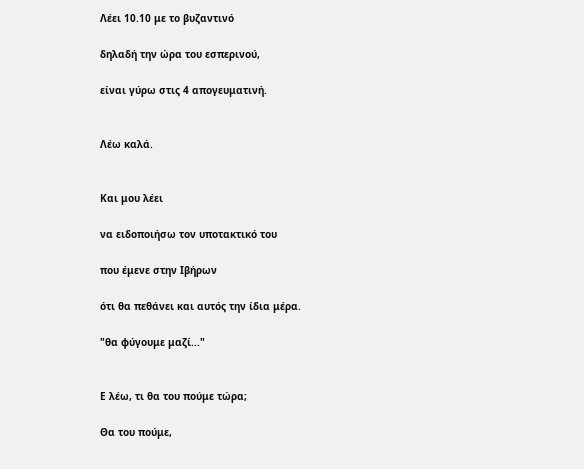Λέει 10.10 με το βυζαντινό

δηλαδή την ώρα του εσπερινού,

είναι γύρω στις 4 απογευματινή.


Λέω καλά.


Και μου λέει

να ειδοποιήσω τον υποτακτικό του

που έμενε στην Ιβήρων

ότι θα πεθάνει και αυτός την ίδια μέρα.

"θα φύγουμε μαζί..."


Ε λέω, τι θα του πούμε τώρα;

Θα του πούμε,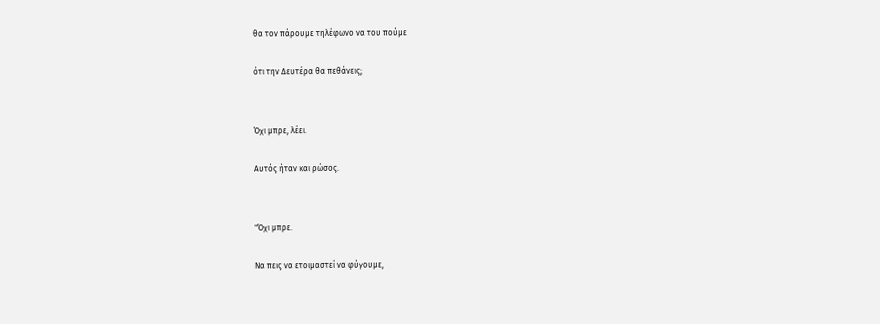θα τον πάρουμε τηλέφωνο να του πούμε

ότι την Δευτέρα θα πεθάνεις;


Όχι μπρε, λέει.

Αυτός ήταν και ρώσος.


"Όχι μπρε.

Να πεις να ετοιμαστεί να φύγουμε,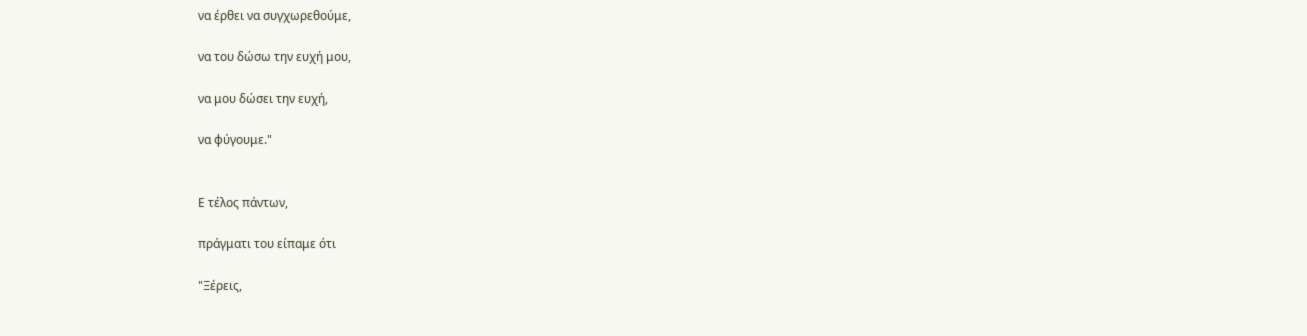να έρθει να συγχωρεθούμε,

να του δώσω την ευχή μου,

να μου δώσει την ευχή,

να φύγουμε."


Ε τέλος πάντων,

πράγματι του είπαμε ότι

"Ξέρεις,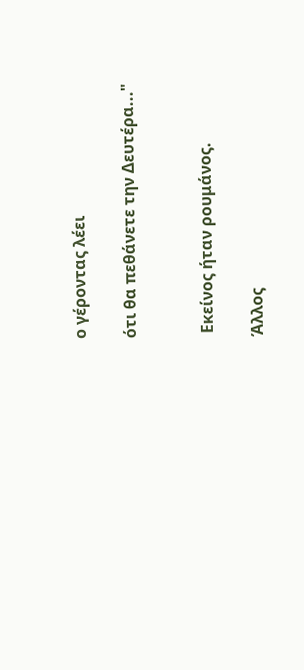ο γέροντας λέει

ότι θα πεθάνετε την Δευτέρα..."


 Εκείνος ήταν ρουμάνος.

Άλλος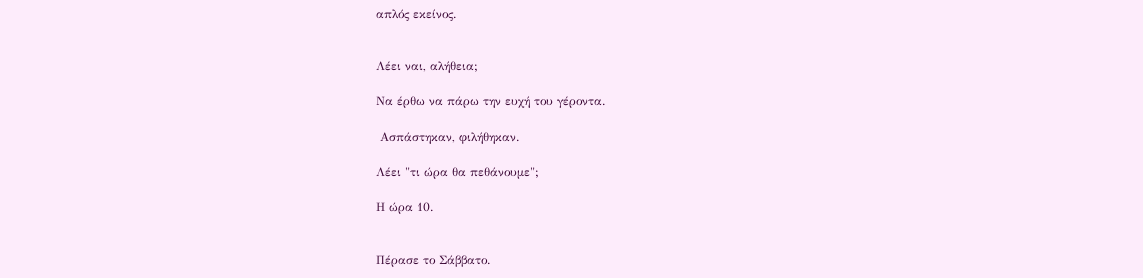απλός εκείνος.


Λέει ναι, αλήθεια;

Να έρθω να πάρω την ευχή του γέροντα.

 Ασπάστηκαν, φιλήθηκαν.

Λέει "τι ώρα θα πεθάνουμε";

Η ώρα 10.


Πέρασε το Σάββατο.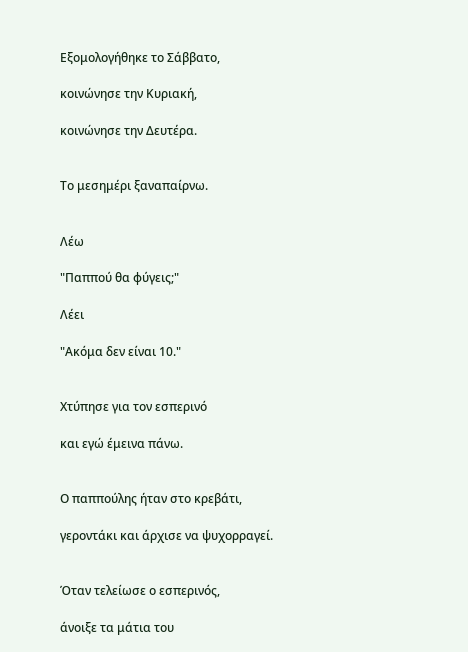Εξομολογήθηκε το Σάββατο,

κοινώνησε την Κυριακή,

κοινώνησε την Δευτέρα.


Το μεσημέρι ξαναπαίρνω.


Λέω

"Παππού θα φύγεις;"

Λέει

"Ακόμα δεν είναι 10."


Χτύπησε για τον εσπερινό

και εγώ έμεινα πάνω.


Ο παππούλης ήταν στο κρεβάτι,

γεροντάκι και άρχισε να ψυχορραγεί.


Όταν τελείωσε ο εσπερινός,

άνοιξε τα μάτια του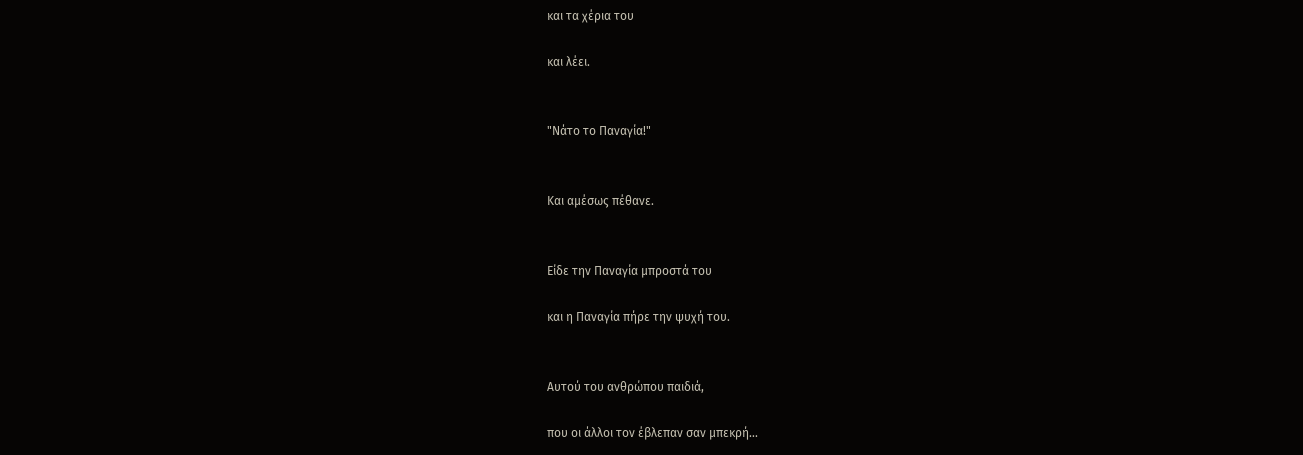και τα χέρια του

και λέει.


"Νάτο το Παναγία!"


Και αμέσως πέθανε.


Είδε την Παναγία μπροστά του

και η Παναγία πήρε την ψυχή του.


Αυτού του ανθρώπου παιδιά,

που οι άλλοι τον έβλεπαν σαν μπεκρή...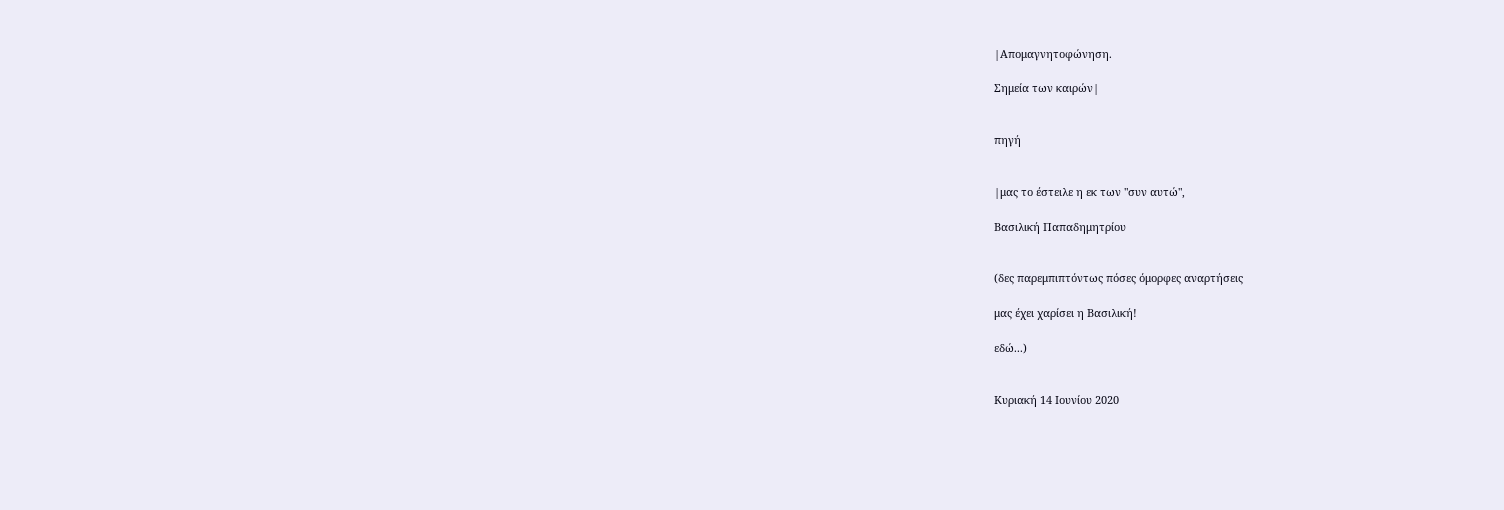|Απομαγνητοφώνηση.

Σημεία των καιρών|


πηγή


|μας το έστειλε η εκ των "συν αυτώ",

Βασιλική Παπαδημητρίου


(δες παρεμπιπτόντως πόσες όμορφες αναρτήσεις

μας έχει χαρίσει η Βασιλική!

εδώ...)


Κυριακή 14 Ιουνίου 2020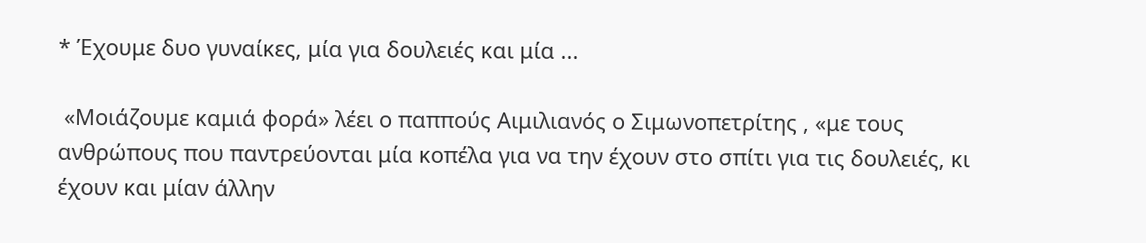* Έχουμε δυο γυναίκες, μία για δουλειές και μία ...

 «Μοιάζουμε καμιά φορά» λέει ο παππούς Αιμιλιανός ο Σιμωνοπετρίτης , «με τους ανθρώπους που παντρεύονται μία κοπέλα για να την έχουν στο σπίτι για τις δουλειές, κι έχουν και μίαν άλλην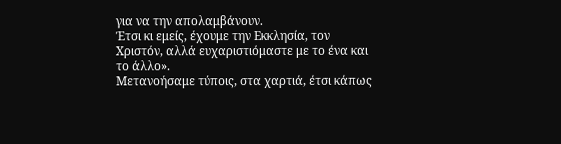για να την απολαμβάνουν.
Έτσι κι εμείς, έχουμε την Εκκλησία, τον Χριστόν, αλλά ευχαριστιόμαστε με το ένα και το άλλο».
Μετανοήσαμε τύποις, στα χαρτιά, έτσι κάπως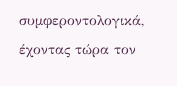συμφεροντολογικά, έχοντας τώρα τον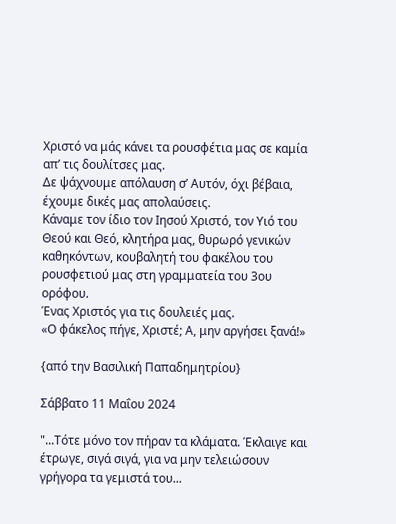Χριστό να μάς κάνει τα ρουσφέτια μας σε καμία απ’ τις δουλίτσες μας.
Δε ψάχνουμε απόλαυση σ’ Αυτόν, όχι βέβαια, έχουμε δικές μας απολαύσεις.
Κάναμε τον ίδιο τον Ιησού Χριστό, τον Υιό του Θεού και Θεό, κλητήρα μας, θυρωρό γενικών καθηκόντων, κουβαλητή του φακέλου του ρουσφετιού μας στη γραμματεία του 3ου ορόφου.
Ένας Χριστός για τις δουλειές μας.
«Ο φάκελος πήγε, Χριστέ; Α, μην αργήσει ξανά!»

{από την Βασιλική Παπαδημητρίου}

Σάββατο 11 Μαΐου 2024

"...Τότε μόνο τον πήραν τα κλάματα. Έκλαιγε και έτρωγε, σιγά σιγά, για να μην τελειώσουν γρήγορα τα γεμιστά του...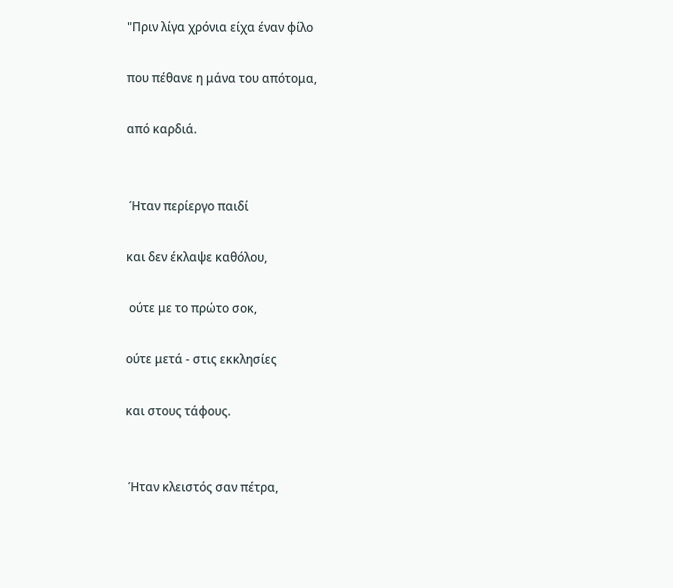"Πριν λίγα χρόνια είχα έναν φίλο

που πέθανε η μάνα του απότομα,

από καρδιά.


 Ήταν περίεργο παιδί

και δεν έκλαψε καθόλου,

 ούτε με το πρώτο σοκ,

ούτε μετά - στις εκκλησίες

και στους τάφους.


 Ήταν κλειστός σαν πέτρα,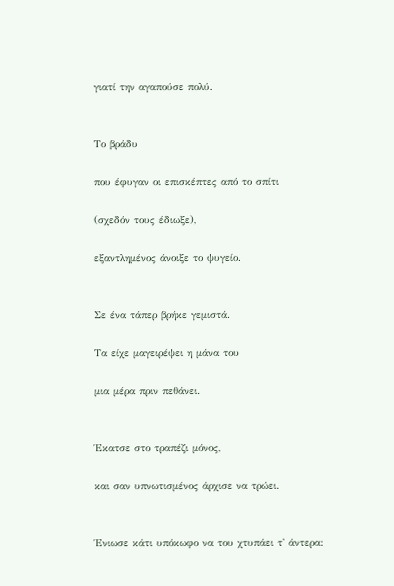γιατί την αγαπούσε πολύ.


Το βράδυ

που έφυγαν οι επισκέπτες από το σπίτι

(σχεδόν τους έδιωξε),

εξαντλημένος άνοιξε το ψυγείο.


Σε ένα τάπερ βρήκε γεμιστά.

Τα είχε μαγειρέψει η μάνα του

μια μέρα πριν πεθάνει.


Έκατσε στο τραπέζι μόνος,

και σαν υπνωτισμένος άρχισε να τρώει.


Ένιωσε κάτι υπόκωφο να του χτυπάει τ' άντερα: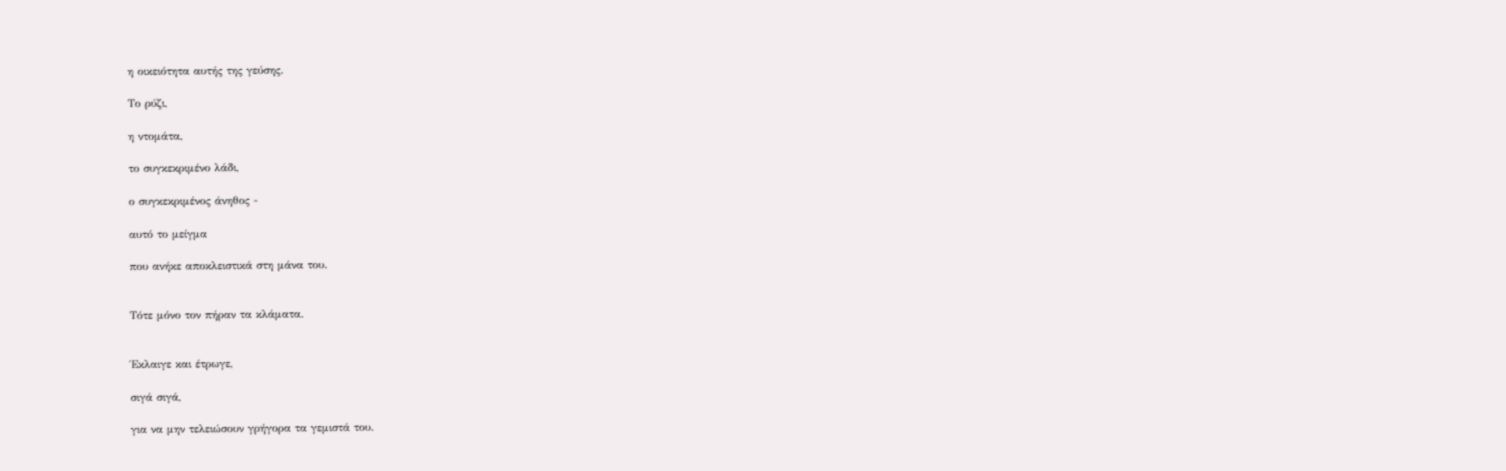η οικειότητα αυτής της γεύσης.

Το ρύζι,

η ντομάτα,

το συγκεκριμένο λάδι,

ο συγκεκριμένος άνηθος -

αυτό το μείγμα

που ανήκε αποκλειστικά στη μάνα του.


Τότε μόνο τον πήραν τα κλάματα.


Έκλαιγε και έτρωγε,

σιγά σιγά,

για να μην τελειώσουν γρήγορα τα γεμιστά του.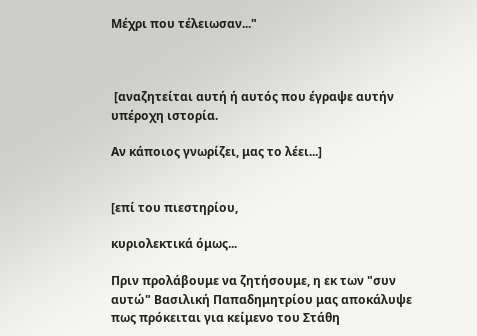Μέχρι που τέλειωσαν..."



 [αναζητείται αυτή ή αυτός που έγραψε αυτήν υπέροχη ιστορία.

Αν κάποιος γνωρίζει, μας το λέει...]


[επί του πιεστηρίου,

κυριολεκτικά όμως...

Πριν προλάβουμε να ζητήσουμε, η εκ των "συν αυτώ" Βασιλική Παπαδημητρίου μας αποκάλυψε πως πρόκειται για κείμενο του Στάθη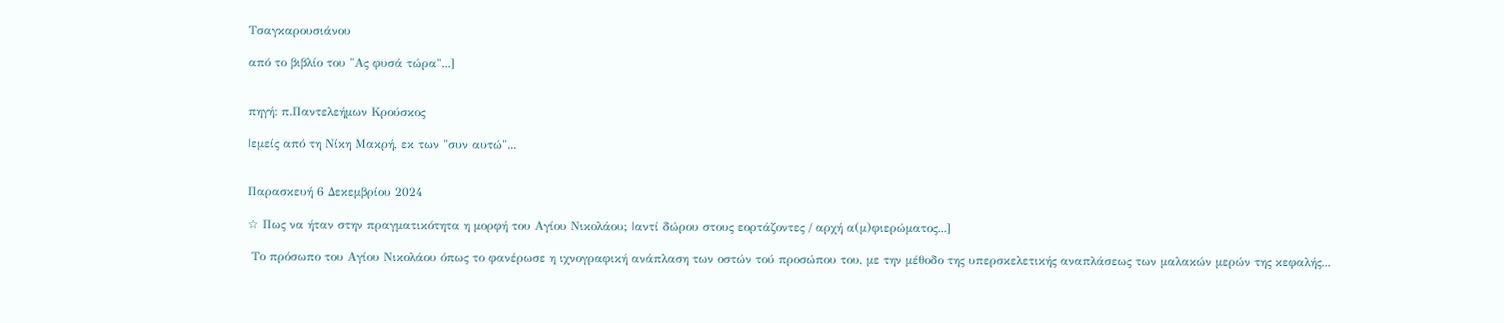Τσαγκαρουσιάνου

από το βιβλίο του "Ας φυσά τώρα"...]


πηγή: π.Παντελεήμων Κρούσκος

|εμείς από τη Νίκη Μακρή, εκ των "συν αυτώ"...


Παρασκευή 6 Δεκεμβρίου 2024

☆ Πως να ήταν στην πραγματικότητα η μορφή του Αγίου Νικολάου; |αντί δώρου στους εορτάζοντες / αρχή α(μ)φιερώματος...]

 Το πρόσωπο του Αγίου Νικολάου όπως το φανέρωσε η ιχνογραφική ανάπλαση των οστών τού προσώπου του, με την μέθοδο της υπερσκελετικής αναπλάσεως των μαλακών μερών της κεφαλής...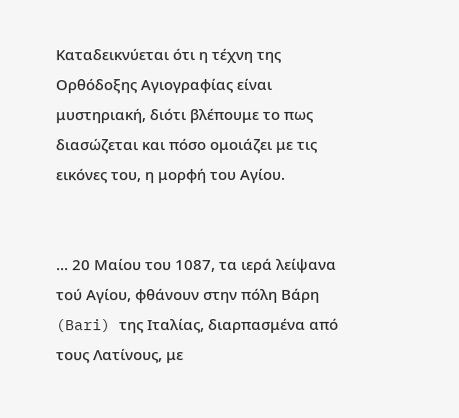Καταδεικνύεται ότι η τέχνη της Ορθόδοξης Αγιογραφίας είναι μυστηριακή, διότι βλέπουμε το πως διασώζεται και πόσο ομοιάζει με τις εικόνες του, η μορφή του Αγίου.


... 20 Μαίου του 1087, τα ιερά λείψανα τού Αγίου, φθάνουν στην πόλη Βάρη (Bari) της Ιταλίας, διαρπασμένα από τους Λατίνους, με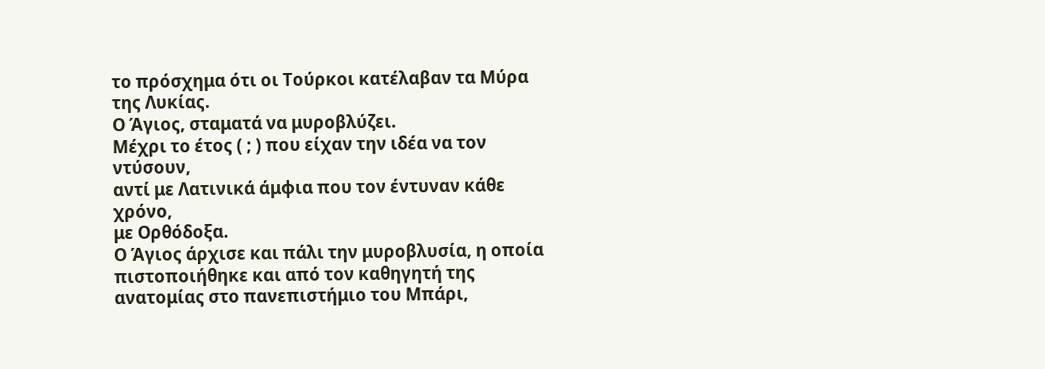το πρόσχημα ότι οι Τούρκοι κατέλαβαν τα Μύρα της Λυκίας.
Ο Άγιος, σταματά να μυροβλύζει.
Μέχρι το έτος ( ; ) που είχαν την ιδέα να τον ντύσουν,
αντί με Λατινικά άμφια που τον έντυναν κάθε χρόνο,
με Ορθόδοξα.
Ο Άγιος άρχισε και πάλι την μυροβλυσία, η οποία πιστοποιήθηκε και από τον καθηγητή της ανατομίας στο πανεπιστήμιο του Μπάρι,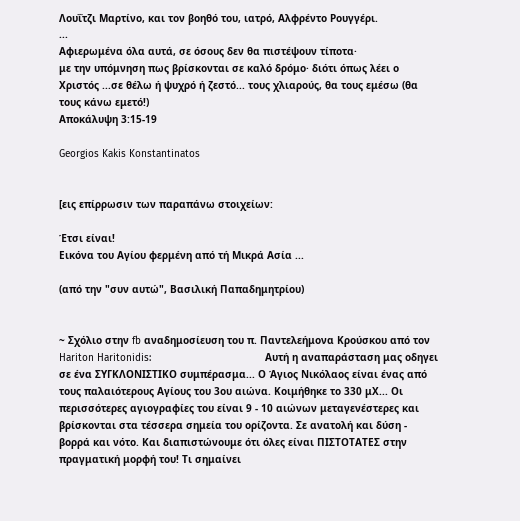Λουΐτζι Μαρτίνο, και τον βοηθό του, ιατρό, Αλφρέντο Ρουγγέρι.
...
Αφιερωμένα όλα αυτά, σε όσους δεν θα πιστέψουν τίποτα·
με την υπόμνηση πως βρίσκονται σε καλό δρόμο· διότι όπως λέει ο Χριστός ...σε θέλω ή ψυχρό ή ζεστό... τους χλιαρούς, θα τους εμέσω (θα τους κάνω εμετό!)
Αποκάλυψη 3:15-19

Georgios Kakis Konstantinatos


[εις επίρρωσιν των παραπάνω στοιχείων:

Έτσι είναι!
Εικόνα του Αγίου φερμένη από τή Μικρά Ασία ...

(από την "συν αυτώ", Βασιλική Παπαδημητρίου)


~ Σχόλιο στην fb αναδημοσίευση του π. Παντελεήμονα Κρούσκου από τον Hariton Haritonidis:                                      Αυτή η αναπαράσταση μας οδηγει σε ένα ΣΥΓΚΛΟΝΙΣΤΙΚΟ συμπέρασμα... Ο Άγιος Νικόλαος είναι ένας από τους παλαιότερους Αγίους του 3ου αιώνα. Κοιμήθηκε το 330 μΧ... Οι περισσότερες αγιογραφίες του είναι 9 - 10 αιώνων μεταγενέστερες και βρίσκονται στα τέσσερα σημεία του ορίζοντα. Σε ανατολή και δύση - βορρά και νότο. Και διαπιστώνουμε ότι όλες είναι ΠΙΣΤΟΤΑΤΕΣ στην πραγματική μορφή του! Τι σημαίνει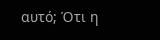αυτό; Ότι η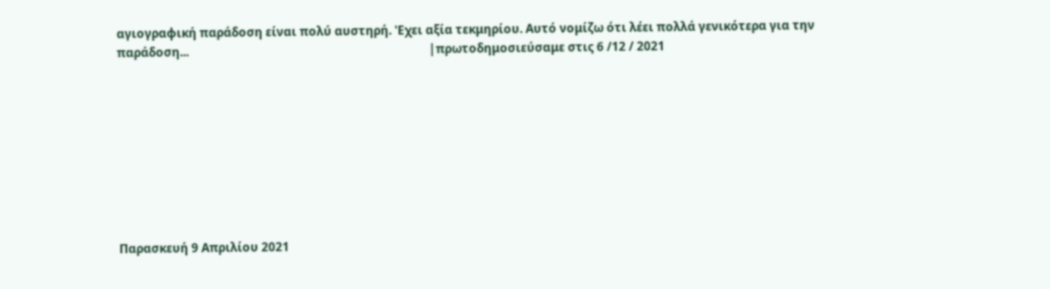αγιογραφική παράδοση είναι πολύ αυστηρή. 'Εχει αξία τεκμηρίου. Αυτό νομίζω ότι λέει πολλά γενικότερα για την παράδοση...                                                                                |πρωτοδημοσιεύσαμε στις 6 /12 / 2021









Παρασκευή 9 Απριλίου 2021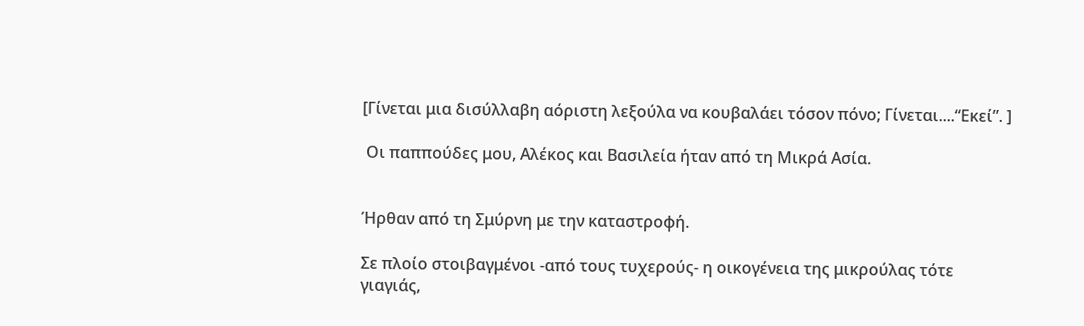[Γίνεται μια δισύλλαβη αόριστη λεξούλα να κουβαλάει τόσον πόνο; Γίνεται....“Εκεί”. ]

 Οι παππούδες μου, Αλέκος και Βασιλεία ήταν από τη Μικρά Ασία.


Ήρθαν από τη Σμύρνη με την καταστροφή.

Σε πλοίο στοιβαγμένοι -από τους τυχερούς- η οικογένεια της μικρούλας τότε γιαγιάς,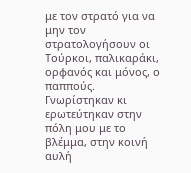με τον στρατό για να μην τον στρατολογήσουν οι Τούρκοι, παλικαράκι, ορφανός και μόνος, ο παππούς.
Γνωρίστηκαν κι ερωτεύτηκαν στην πόλη μου με το βλέμμα, στην κοινή αυλή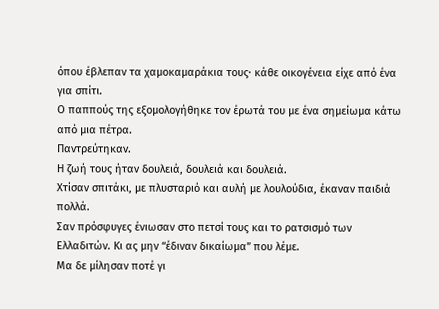όπου έβλεπαν τα χαμοκαμαράκια τους· κάθε οικογένεια είχε από ένα για σπίτι.
Ο παππούς της εξομολογήθηκε τον έρωτά του με ένα σημείωμα κάτω από μια πέτρα.
Παντρεύτηκαν.
Η ζωή τους ήταν δουλειά, δουλειά και δουλειά.
Χτίσαν σπιτάκι, με πλυσταριό και αυλή με λουλούδια, έκαναν παιδιά πολλά.
Σαν πρόσφυγες ένιωσαν στο πετσί τους και το ρατσισμό των Ελλαδιτών. Κι ας μην “έδιναν δικαίωμα” που λέμε.
Μα δε μίλησαν ποτέ γι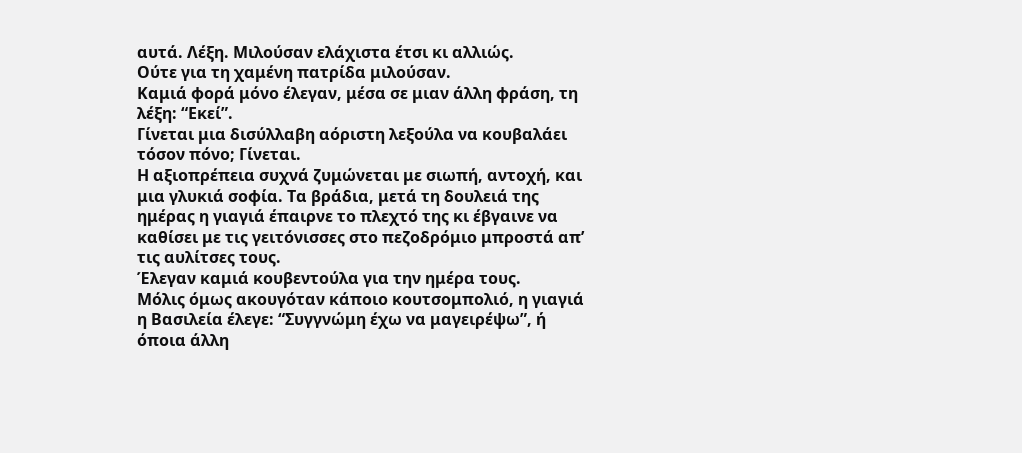αυτά. Λέξη. Μιλούσαν ελάχιστα έτσι κι αλλιώς.
Ούτε για τη χαμένη πατρίδα μιλούσαν.
Καμιά φορά μόνο έλεγαν, μέσα σε μιαν άλλη φράση, τη λέξη: “Εκεί”.
Γίνεται μια δισύλλαβη αόριστη λεξούλα να κουβαλάει τόσον πόνο; Γίνεται.
Η αξιοπρέπεια συχνά ζυμώνεται με σιωπή, αντοχή, και μια γλυκιά σοφία. Τα βράδια, μετά τη δουλειά της ημέρας η γιαγιά έπαιρνε το πλεχτό της κι έβγαινε να καθίσει με τις γειτόνισσες στο πεζοδρόμιο μπροστά απ’ τις αυλίτσες τους.
Έλεγαν καμιά κουβεντούλα για την ημέρα τους.
Μόλις όμως ακουγόταν κάποιο κουτσομπολιό, η γιαγιά η Βασιλεία έλεγε: “Συγγνώμη έχω να μαγειρέψω”, ή όποια άλλη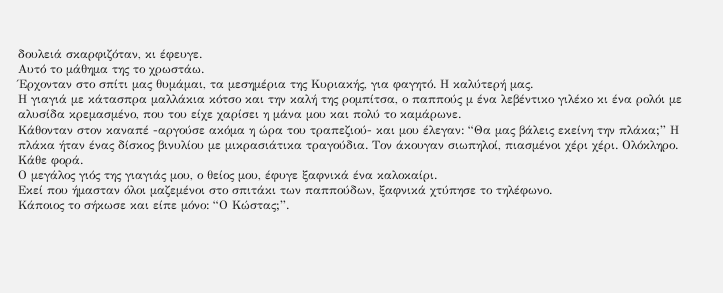δουλειά σκαρφιζόταν, κι έφευγε.
Αυτό το μάθημα της το χρωστάω.
Έρχονταν στο σπίτι μας θυμάμαι, τα μεσημέρια της Κυριακής, για φαγητό. Η καλύτερή μας.
Η γιαγιά με κάτασπρα μαλλάκια κότσο και την καλή της ρομπίτσα, ο παππούς μ ένα λεβέντικο γιλέκο κι ένα ρολόι με αλυσίδα κρεμασμένο, που του είχε χαρίσει η μάνα μου και πολύ το καμάρωνε.
Κάθονταν στον καναπέ -αργούσε ακόμα η ώρα του τραπεζιού- και μου έλεγαν: “Θα μας βάλεις εκείνη την πλάκα;” Η πλάκα ήταν ένας δίσκος βινυλίου με μικρασιάτικα τραγούδια. Τον άκουγαν σιωπηλοί, πιασμένοι χέρι χέρι. Ολόκληρο. Κάθε φορά.
Ο μεγάλος γιός της γιαγιάς μου, ο θείος μου, έφυγε ξαφνικά ένα καλοκαίρι.
Εκεί που ήμασταν όλοι μαζεμένοι στο σπιτάκι των παππούδων, ξαφνικά χτύπησε το τηλέφωνο.
Κάποιος το σήκωσε και είπε μόνο: “Ο Κώστας;”.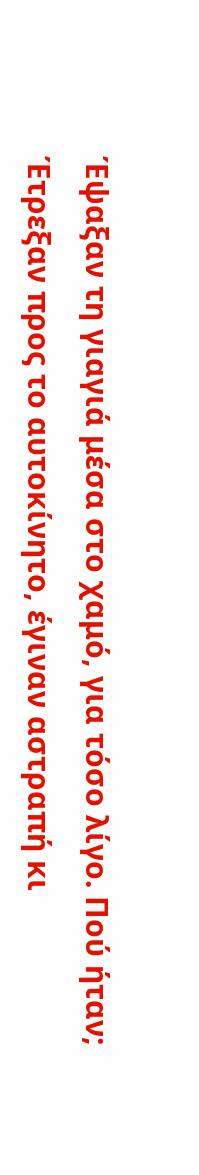Έψαξαν τη γιαγιά μέσα στο χαμό, για τόσο λίγο. Πού ήταν; Έτρεξαν προς το αυτοκίνητο, έγιναν αστραπή κι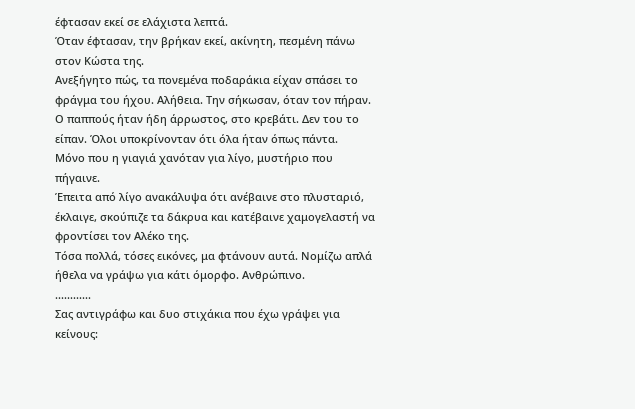έφτασαν εκεί σε ελάχιστα λεπτά.
Όταν έφτασαν, την βρήκαν εκεί, ακίνητη, πεσμένη πάνω στον Κώστα της.
Ανεξήγητο πώς, τα πονεμένα ποδαράκια είχαν σπάσει το φράγμα του ήχου. Αλήθεια. Την σήκωσαν, όταν τον πήραν.
Ο παππούς ήταν ήδη άρρωστος, στο κρεβάτι. Δεν του το είπαν. Όλοι υποκρίνονταν ότι όλα ήταν όπως πάντα.
Μόνο που η γιαγιά χανόταν για λίγο, μυστήριο που πήγαινε.
Έπειτα από λίγο ανακάλυψα ότι ανέβαινε στο πλυσταριό, έκλαιγε, σκούπιζε τα δάκρυα και κατέβαινε χαμογελαστή να φροντίσει τον Αλέκο της.
Τόσα πολλά, τόσες εικόνες, μα φτάνουν αυτά. Νομίζω απλά ήθελα να γράψω για κάτι όμορφο. Ανθρώπινο.
............
Σας αντιγράφω και δυο στιχάκια που έχω γράψει για κείνους: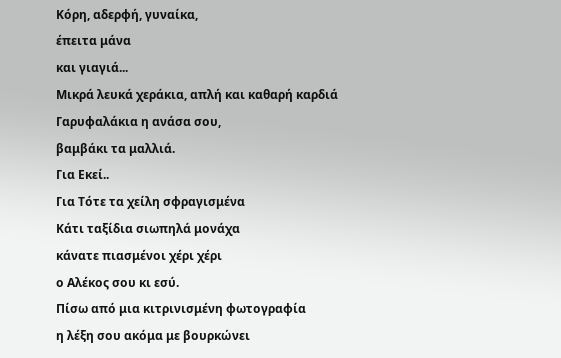Κόρη, αδερφή, γυναίκα,
έπειτα μάνα
και γιαγιά...
Μικρά λευκά χεράκια, απλή και καθαρή καρδιά
Γαρυφαλάκια η ανάσα σου,
βαμβάκι τα μαλλιά.
Για Εκεί..
Για Τότε τα χείλη σφραγισμένα
Κάτι ταξίδια σιωπηλά μονάχα
κάνατε πιασμένοι χέρι χέρι
ο Αλέκος σου κι εσύ.
Πίσω από μια κιτρινισμένη φωτογραφία
η λέξη σου ακόμα με βουρκώνει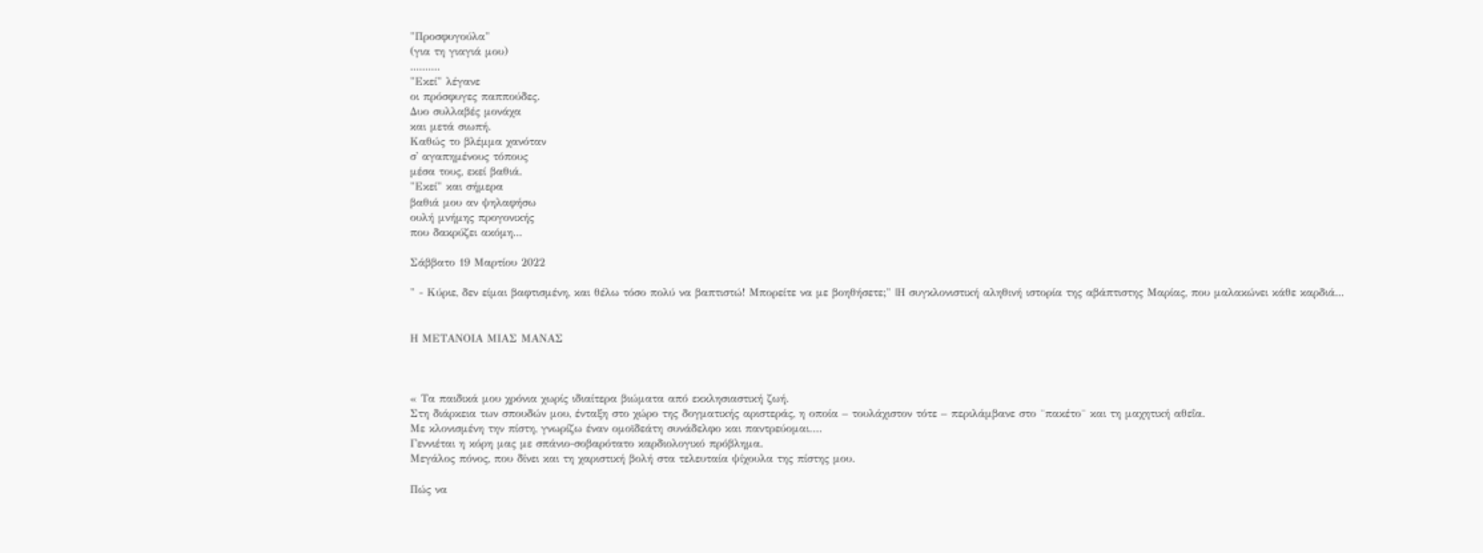"Προσφυγούλα"
(για τη γιαγιά μου)
..........
"Εκεί" λέγανε
οι πρόσφυγες παππούδες.
Δυο συλλαβές μονάχα
και μετά σιωπή.
Καθώς το βλέμμα χανόταν
σ' αγαπημένους τόπους
μέσα τους, εκεί βαθιά.
"Εκεί" και σήμερα
βαθιά μου αν ψηλαφήσω
ουλή μνήμης προγονικής
που δακρύζει ακόμη...

Σάββατο 19 Μαρτίου 2022

" - Κύριε, δεν είμαι βαφτισμένη, και θέλω τόσο πολύ να βαπτιστώ! Μπορείτε να με βοηθήσετε;" |Η συγκλονιστική αληθινή ιστορία της αβάπτιστης Μαρίας, που μαλακώνει κάθε καρδιά...


Η ΜΕΤΑΝΟΙΑ ΜΙΑΣ ΜΑΝΑΣ



« Τα παιδικά μου χρόνια χωρίς ιδιαίτερα βιώματα από εκκλησιαστική ζωή.
Στη διάρκεια των σπουδών μου, ένταξη στο χώρο της δογματικής αριστεράς, η οποία – τουλάχιστον τότε – περιλάμβανε στο ¨πακέτο¨ και τη μαχητική αθεΐα.
Με κλονισμένη την πίστη, γνωρίζω έναν ομοϊδεάτη συνάδελφο και παντρεύομαι….
Γεννιέται η κόρη μας με σπάνιο-σοβαρότατο καρδιολογικό πρόβλημα.
Μεγάλος πόνος, που δίνει και τη χαριστική βολή στα τελευταία ψίχουλα της πίστης μου.

Πώς να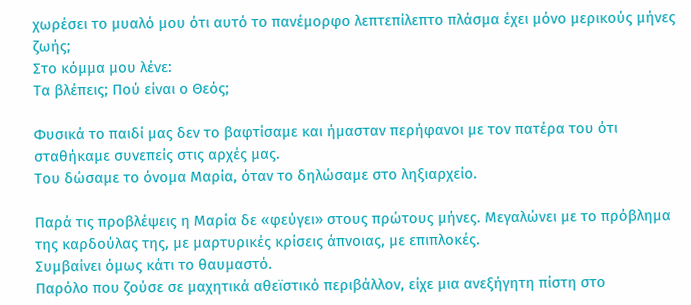χωρέσει το μυαλό μου ότι αυτό το πανέμορφο λεπτεπίλεπτο πλάσμα έχει μόνο μερικούς μήνες ζωής;
Στο κόμμα μου λένε:
Τα βλέπεις; Πού είναι ο Θεός;

Φυσικά το παιδί μας δεν το βαφτίσαμε και ήμασταν περήφανοι με τον πατέρα του ότι σταθήκαμε συνεπείς στις αρχές μας.
Του δώσαμε το όνομα Μαρία, όταν το δηλώσαμε στο ληξιαρχείο.

Παρά τις προβλέψεις η Μαρία δε «φεύγει» στους πρώτους μήνες. Μεγαλώνει με το πρόβλημα της καρδούλας της, με μαρτυρικές κρίσεις άπνοιας, με επιπλοκές.
Συμβαίνει όμως κάτι το θαυμαστό.
Παρόλο που ζούσε σε μαχητικά αθεϊστικό περιβάλλον, είχε μια ανεξήγητη πίστη στο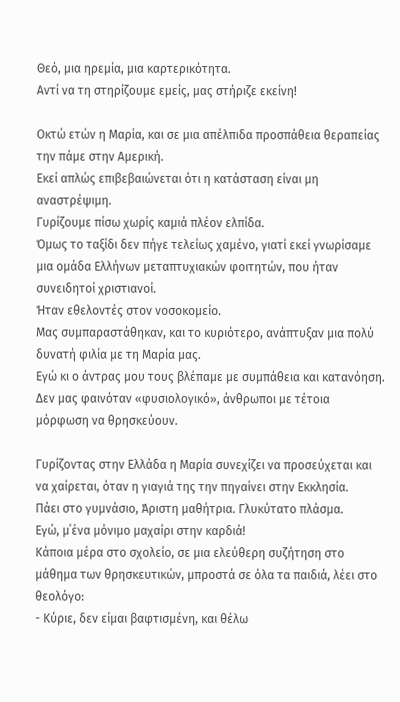Θεό, μια ηρεμία, μια καρτερικότητα.
Αντί να τη στηρίζουμε εμείς, μας στήριζε εκείνη!

Οκτώ ετών η Μαρία, και σε μια απέλπιδα προσπάθεια θεραπείας την πάμε στην Αμερική.
Εκεί απλώς επιβεβαιώνεται ότι η κατάσταση είναι μη αναστρέψιμη.
Γυρίζουμε πίσω χωρίς καμιά πλέον ελπίδα.
Όμως το ταξίδι δεν πήγε τελείως χαμένο, γιατί εκεί γνωρίσαμε μια ομάδα Ελλήνων μεταπτυχιακών φοιτητών, που ήταν συνειδητοί χριστιανοί.
Ήταν εθελοντές στον νοσοκομείο.
Μας συμπαραστάθηκαν, και το κυριότερο, ανάπτυξαν μια πολύ δυνατή φιλία με τη Μαρία μας.
Εγώ κι ο άντρας μου τους βλέπαμε με συμπάθεια και κατανόηση.
Δεν μας φαινόταν «φυσιολογικό», άνθρωποι με τέτοια μόρφωση να θρησκεύουν.

Γυρίζοντας στην Ελλάδα η Μαρία συνεχίζει να προσεύχεται και να χαίρεται, όταν η γιαγιά της την πηγαίνει στην Εκκλησία.
Πάει στο γυμνάσιο, Άριστη μαθήτρια. Γλυκύτατο πλάσμα.
Εγώ, μ΄ένα μόνιμο μαχαίρι στην καρδιά!
Κάποια μέρα στο σχολείο, σε μια ελεύθερη συζήτηση στο μάθημα των θρησκευτικών, μπροστά σε όλα τα παιδιά, λέει στο θεολόγο:
- Κύριε, δεν είμαι βαφτισμένη, και θέλω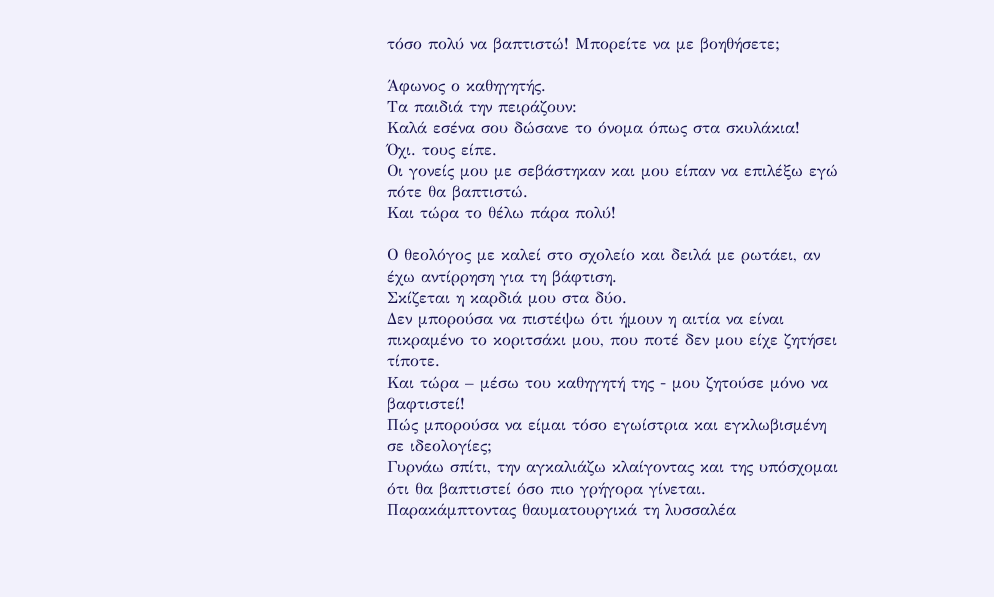τόσο πολύ να βαπτιστώ! Μπορείτε να με βοηθήσετε;

Άφωνος ο καθηγητής.
Τα παιδιά την πειράζουν:
Καλά εσένα σου δώσανε το όνομα όπως στα σκυλάκια!
Όχι. τους είπε.
Οι γονείς μου με σεβάστηκαν και μου είπαν να επιλέξω εγώ πότε θα βαπτιστώ.
Και τώρα το θέλω πάρα πολύ!

Ο θεολόγος με καλεί στο σχολείο και δειλά με ρωτάει, αν έχω αντίρρηση για τη βάφτιση.
Σκίζεται η καρδιά μου στα δύο.
Δεν μπορούσα να πιστέψω ότι ήμουν η αιτία να είναι πικραμένο το κοριτσάκι μου, που ποτέ δεν μου είχε ζητήσει τίποτε.
Και τώρα – μέσω του καθηγητή της - μου ζητούσε μόνο να βαφτιστεί!
Πώς μπορούσα να είμαι τόσο εγωίστρια και εγκλωβισμένη σε ιδεολογίες;
Γυρνάω σπίτι, την αγκαλιάζω κλαίγοντας και της υπόσχομαι ότι θα βαπτιστεί όσο πιο γρήγορα γίνεται.
Παρακάμπτοντας θαυματουργικά τη λυσσαλέα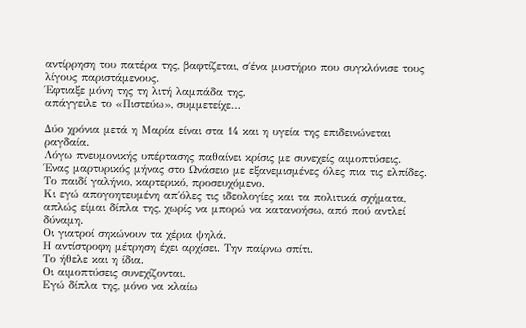αντίρρηση του πατέρα της, βαφτίζεται, σ΄ένα μυστήριο που συγκλόνισε τους λίγους παριστάμενους.
Έφτιαξε μόνη της τη λιτή λαμπάδα της,
απάγγειλε το «Πιστεύω», συμμετείχε…

Δύο χρόνια μετά η Μαρία είναι στα 14 και η υγεία της επιδεινώνεται ραγδαία.
Λόγω πνευμονικής υπέρτασης παθαίνει κρίσις με συνεχείς αιμοπτύσεις.
Ένας μαρτυρικός μήνας στο Ωνάσειο με εξανεμισμένες όλες πια τις ελπίδες.
Το παιδί γαλήνιο, καρτερικό, προσευχόμενο.
Κι εγώ απογοητευμένη απ΄όλες τις ιδεολογίες και τα πολιτικά σχήματα, απλώς είμαι δίπλα της, χωρίς να μπορώ να κατανοήσω, από πού αντλεί δύναμη.
Οι γιατροί σηκώνουν τα χέρια ψηλά.
Η αντίστροφη μέτρηση έχει αρχίσει. Την παίρνω σπίτι.
Το ήθελε και η ίδια.
Οι αιμοπτύσεις συνεχίζονται.
Εγώ δίπλα της, μόνο να κλαίω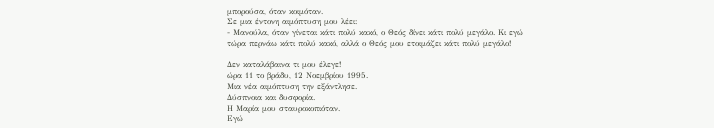μπορούσα, όταν κοιμόταν.
Σε μια έντονη αιμόπτυση μου λέει:
- Μανούλα, όταν γίνεται κάτι πολύ κακό, ο Θεός δίνει κάτι πολύ μεγάλο. Κι εγώ τώρα περνάω κάτι πολύ κακό, αλλά ο Θεός μου ετοιμάζει κάτι πολύ μεγάλο!

Δεν καταλάβαινα τι μου έλεγε!
ώρα 11 το βράδυ, 12 Νοεμβρίου 1995.
Μια νέα αιμόπτυση την εξάντλησε.
Δύσπνοια και δυσφορία.
Η Μαρία μου σταυροκοπιόταν.
Εγώ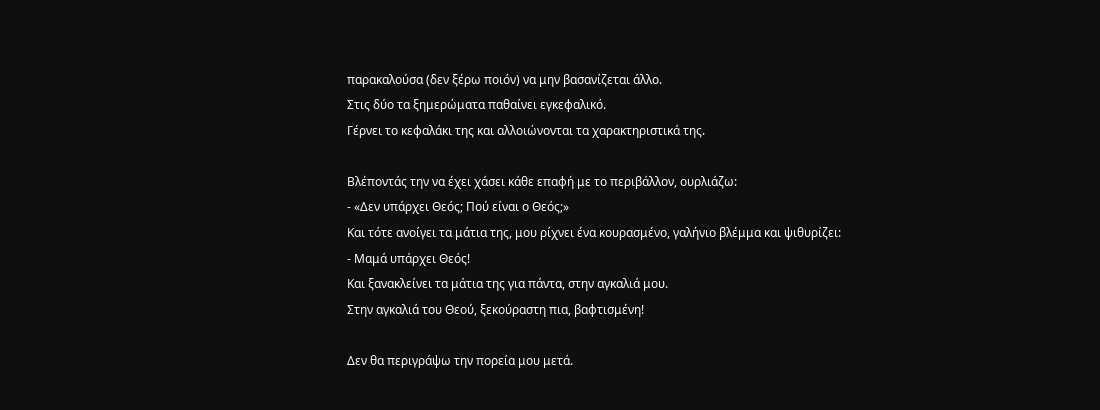παρακαλούσα (δεν ξέρω ποιόν) να μην βασανίζεται άλλο.
Στις δύο τα ξημερώματα παθαίνει εγκεφαλικό.
Γέρνει το κεφαλάκι της και αλλοιώνονται τα χαρακτηριστικά της.

Βλέποντάς την να έχει χάσει κάθε επαφή με το περιβάλλον, ουρλιάζω:
- «Δεν υπάρχει Θεός; Πού είναι ο Θεός;»
Και τότε ανοίγει τα μάτια της, μου ρίχνει ένα κουρασμένο, γαλήνιο βλέμμα και ψιθυρίζει:
- Μαμά υπάρχει Θεός!
Και ξανακλείνει τα μάτια της για πάντα, στην αγκαλιά μου.
Στην αγκαλιά του Θεού, ξεκούραστη πια, βαφτισμένη!

Δεν θα περιγράψω την πορεία μου μετά.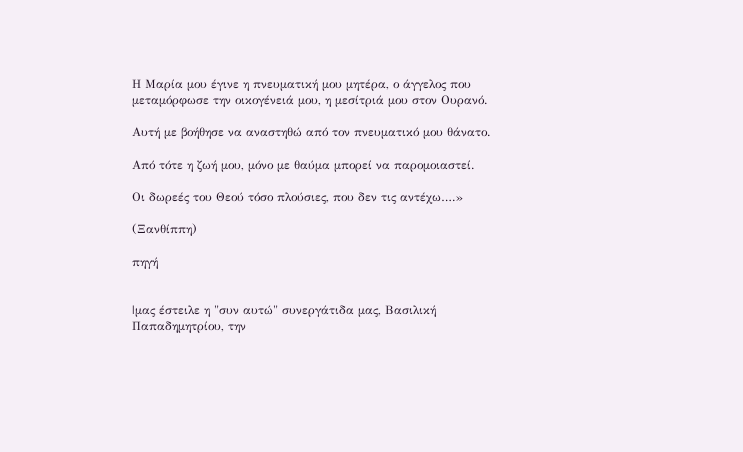Η Μαρία μου έγινε η πνευματική μου μητέρα, ο άγγελος που μεταμόρφωσε την οικογένειά μου, η μεσίτριά μου στον Ουρανό.

Αυτή με βοήθησε να αναστηθώ από τον πνευματικό μου θάνατο.

Από τότε η ζωή μου, μόνο με θαύμα μπορεί να παρομοιαστεί.

Οι δωρεές του Θεού τόσο πλούσιες, που δεν τις αντέχω….»

(Ξανθίππη)

πηγή


|μας έστειλε η "συν αυτώ" συνεργάτιδα μας, Βασιλική Παπαδημητρίου, την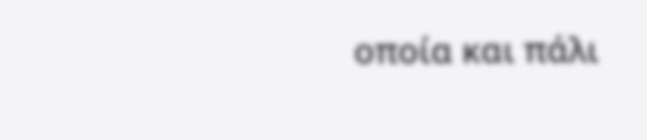οποία και πάλι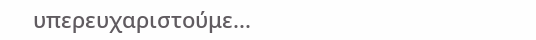υπερευχαριστούμε...